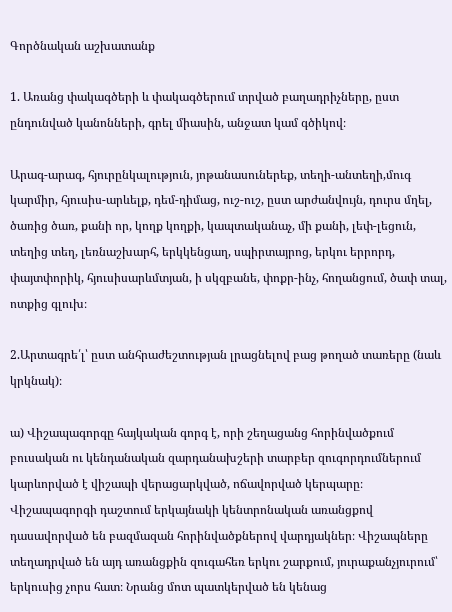Գործնական աշխատանք

1. Առանց փակագծերի և փակագծերում տրված բաղադրիչները, ըստ ընդունված կանոնների, գրել միասին, անջատ կամ գծիկով։

Արագ-արագ, հյուրընկալություն, յոթանասուներեք, տեղի-անտեղի,մուգ կարմիր, հյուսիս-արևելք, դեմ-դիմաց, ուշ-ուշ, ըստ արժանվույն, դուրս մղել, ծառից ծառ, քանի որ, կողք կողքի, կապտականաչ, մի քանի, լեփ-լեցուն, տեղից տեղ, լեռնաշխարհ, երկկենցաղ, սպիրտայրոց, երկու երրորդ, փայտփորիկ, հյուսիսարևմտյան, ի սկզբանե, փոքր-ինչ, հողանցում, ծափ տալ, ոտքից գլուխ։

2.Արտագրե՛լ՝ ըստ անհրաժեշտության լրացնելով բաց թողած տառերը (նաև կրկնակ)։

ա) Վիշապագորգը հայկական գորգ է, որի շեղացանց հորինվածքում բուսական ու կենդանական զարդանախշերի տարբեր զուգորդումներում
կարևորված է վիշապի վերացարկված, ոճավորված կերպարը։ Վիշապագորգի դաշտում երկայնակի կենտրոնական առանցքով դասավորված են բազմազան հորինվածքներով վարդյակներ։ Վիշապները տեղադրված են այդ առանցքին զուգահեռ երկու շարքում, յուրաքանչյուրում՝ երկուսից չորս հատ։ Նրանց մոտ պատկերված են կենաց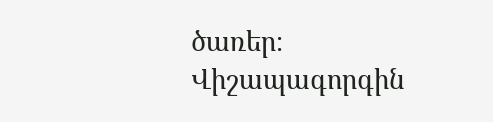ծառեր։ Վիշապագորգին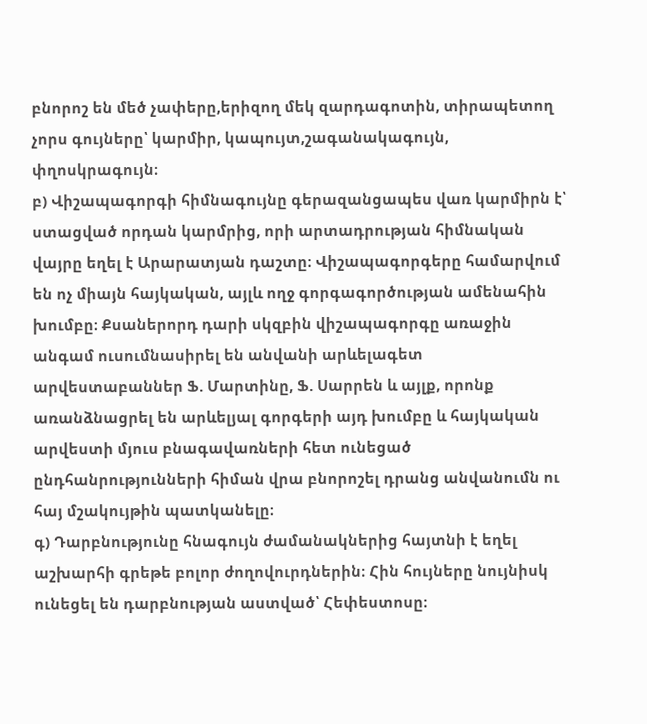բնորոշ են մեծ չափերը,երիզող մեկ զարդագոտին, տիրապետող չորս գույները՝ կարմիր, կապույտ,շագանակագույն, փղոսկրագույն։
բ) Վիշապագորգի հիմնագույնը գերազանցապես վառ կարմիրն է՝ ստացված որդան կարմրից, որի արտադրության հիմնական վայրը եղել է Արարատյան դաշտը։ Վիշապագորգերը համարվում են ոչ միայն հայկական, այլև ողջ գորգագործության ամենահին խումբը։ Քսաներորդ դարի սկզբին վիշապագորգը առաջին անգամ ուսումնասիրել են անվանի արևելագետ արվեստաբաններ Ֆ. Մարտինը, Ֆ. Սարրեն և այլք, որոնք առանձնացրել են արևելյալ գորգերի այդ խումբը և հայկական արվեստի մյուս բնագավառների հետ ունեցած ընդհանրությունների հիման վրա բնորոշել դրանց անվանումն ու հայ մշակույթին պատկանելը։
գ) Դարբնությունը հնագույն ժամանակներից հայտնի է եղել աշխարհի գրեթե բոլոր ժողովուրդներին։ Հին հույները նույնիսկ ունեցել են դարբնության աստված՝ Հեփեստոսը։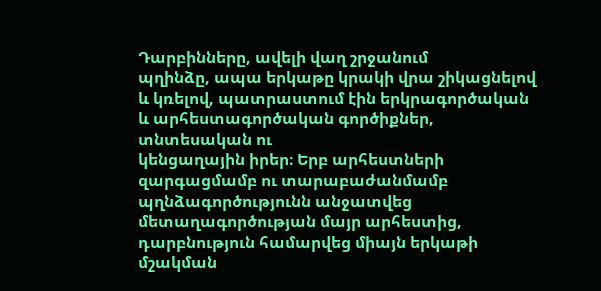Դարբինները, ավելի վաղ շրջանում
պղինձը, ապա երկաթը կրակի վրա շիկացնելով և կռելով, պատրաստում էին երկրագործական և արհեստագործական գործիքներ, տնտեսական ու
կենցաղային իրեր։ Երբ արհեստների զարգացմամբ ու տարաբաժանմամբ պղնձագործությունն անջատվեց մետաղագործության մայր արհեստից, դարբնություն համարվեց միայն երկաթի մշակման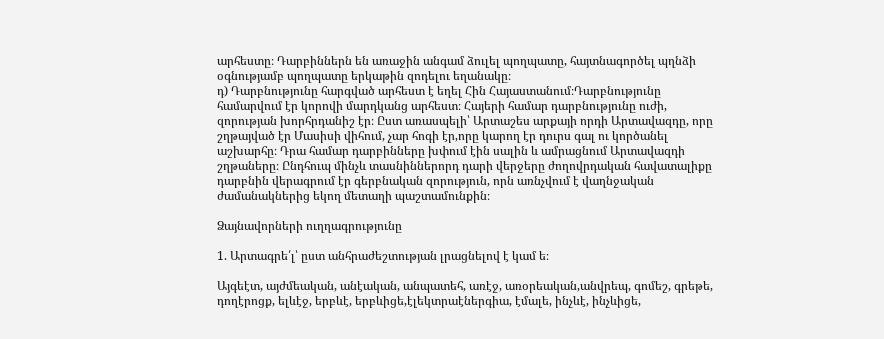արհեստը։ Դարբիններն են առաջին անգամ ձուլել պողպատը, հայտնագործել պղնձի օգնությամբ պողպատը երկաթին զոդելու եղանակը։
դ) Դարբնությունը հարգված արհեստ է եղել Հին Հայաստանում։Դարբնությունը համարվում էր կորովի մարդկանց արհեստ։ Հայերի համար դարբնությունը ուժի, զորության խորհրդանիշ էր։ Ըստ առասպելի՝ Արտաշես արքայի որդի Արտավազդը, որը շղթայված էր Մասիսի վիհում, չար հոգի էր,որը կարող էր դուրս գալ ու կործանել աշխարհը։ Դրա համար դարբինները խփում էին սալին և ամրացնում Արտավազդի շղթաները։ Ընդհուպ մինչև տասնիններորդ դարի վերջերը ժողովրդական հավատալիքը դարբնին վերագրում էր գերբնական զորություն, որն առնչվում է վաղնջական ժամանակներից եկող մետաղի պաշտամունքին։

Ձայնավորների ուղղագրությունը

1. Արտագրե՛լ՝ ըստ անհրաժեշտության լրացնելով է կամ ե։

Այգեէտ, այժմեական, անէական, անպատեհ, առէջ, առօրեական,անվրեպ, գոմեշ, գրեթե, դողէրոցք, ելևէջ, երբևէ, երբևիցե,էլեկտրաէներգիա, էմալե, ինչևէ, ինչևիցե,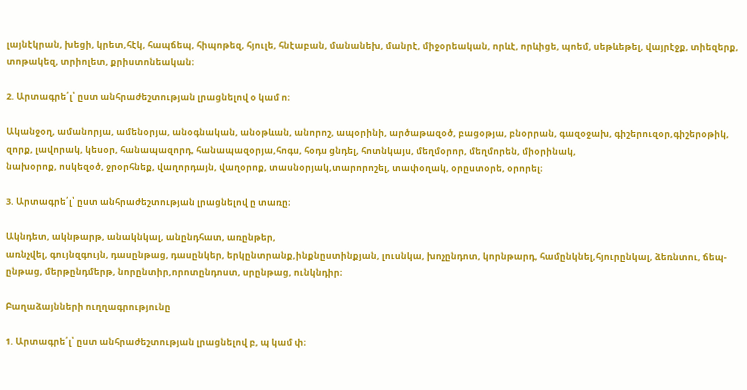լայնէկրան, խեցի, կրետ,հէկ, հապճեպ, հիպոթեզ, հյուլե, հնէաբան, մանանեխ, մանրէ, միջօրեական, որևէ, որևիցե, պոեմ, սեթևեթել, վայրէջք, տիեզերք, տոթակեզ, տրիոլետ, քրիստոնեական։

2. Արտագրե՛լ՝ ըստ անհրաժեշտության լրացնելով օ կամ ո։

Ականջօղ, ամանորյա, ամենօրյա, անօգնական, անօթևան, անորոշ, ապօրինի, արծաթազօծ, բացօթյա, բնօրրան, գազօջախ, գիշերուզօր,գիշերօթիկ, զորք, լավորակ, կեսօր, հանապազորդ, հանապազօրյա,հոգս, հօդս ցնդել, հոտնկայս, մեղմօրոր, մեղմորեն, միօրինակ,
նախօրոք, ոսկեզօծ, ջրօրհնեք, վաղորդայն, վաղօրոք, տասնօրյակ,տարորոշել, տափօղակ, օրըստօրե, օրորել։

3. Արտագրե՛լ՝ ըստ անհրաժեշտության լրացնելով ը տառը։

Ակնդետ, ակնթարթ, անակնկալ, անընդհատ, առընթեր,
առնչվել, գույնզգույն, դասընթաց, դասընկեր, երկընտրանք,ինքնըստինքյան, լուսնկա, խոչընդոտ, կորնթարդ, համընկնել,հյուրընկալ, ձեռնտու, ճեպ-ընթաց, մերթընդմերթ, նորընտիր,որոտընդոստ, սրընթաց, ունկնդիր։

Բաղաձայնների ուղղագրությունը

1. Արտագրե՛լ՝ ըստ անհրաժեշտության լրացնելով բ, պ կամ փ։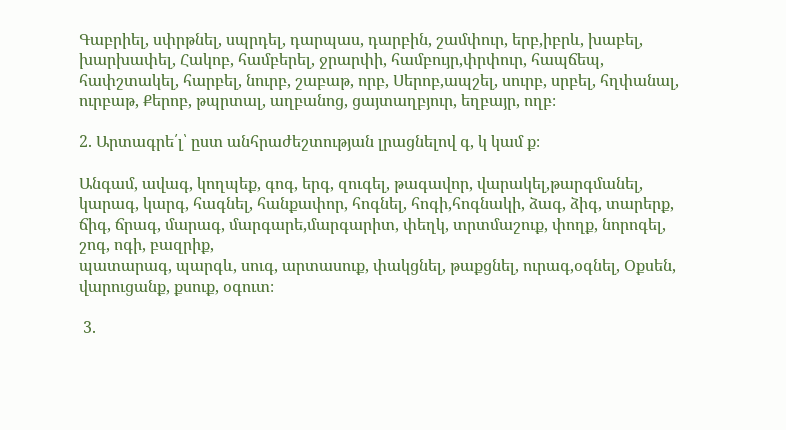Գաբրիել, սփրթնել, սպրդել, դարպաս, դարբին, շամփուր, երբ,իբրև, խաբել, խարխափել, Հակոբ, համբերել, ջրարփի, համբույր,փրփուր, հապճեպ, հափշտակել, հարբել, նուրբ, շաբաթ, որբ, Սերոբ,ապշել, սուրբ, սրբել, հղփանալ, ուրբաթ, Քերոբ, թպրտալ, աղբանոց, ցայտաղբյուր, եղբայր, ողբ։

2. Արտագրե՛լ՝ ըստ անհրաժեշտության լրացնելով գ, կ կամ ք։

Անգամ, ավագ, կողպեք, գոգ, երգ, զուգել, թագավոր, վարակել,թարգմանել, կարագ, կարգ, հագնել, հանքափոր, հոգնել, հոգի,հոգնակի, ձագ, ձիգ, տարերք, ճիգ, ճրագ, մարագ, մարգարե,մարգարիտ, փեղկ, տրտմաշուք, փողք, նորոգել, շոգ, ոգի, բազրիք,
պատարագ, պարգև, սուգ, արտասուք, փակցնել, թաքցնել, ուրագ,օգնել, Օքսեն, վարուցանք, քսուք, օգուտ։

 3.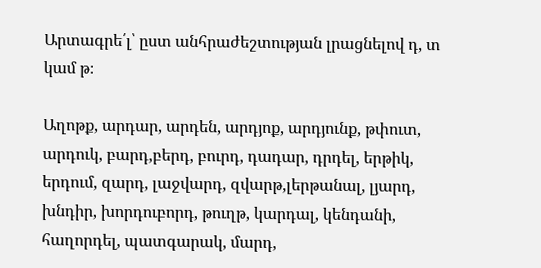Արտագրե՛լ՝ ըստ անհրաժեշտության լրացնելով դ, տ կամ թ։

Աղոթք, արդար, արդեն, արդյոք, արդյունք, թփուտ, արդուկ, բարդ,բերդ, բուրդ, դադար, դրդել, երթիկ, երդում, զարդ, լաջվարդ, զվարթ,լերթանալ, լյարդ, խնդիր, խորդուբորդ, թուղթ, կարդալ, կենդանի,
հաղորդել, պատգարակ, մարդ,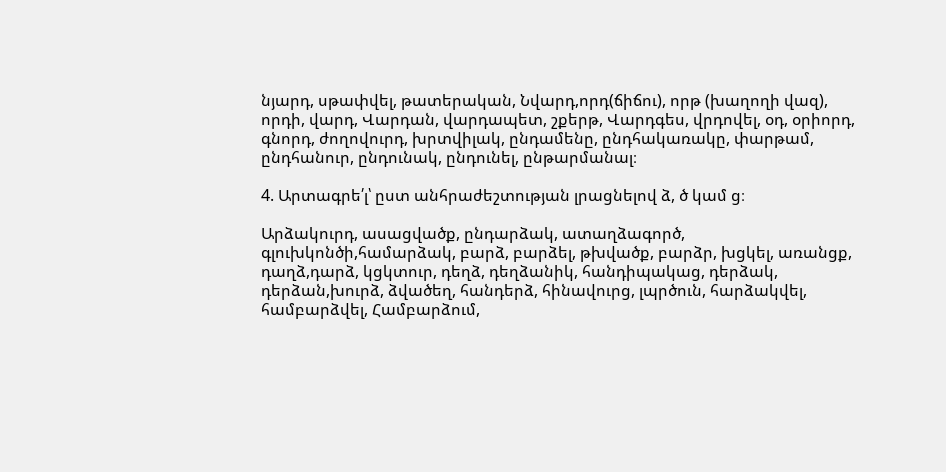նյարդ, սթափվել, թատերական, Նվարդ,որդ(ճիճու), որթ (խաղողի վազ), որդի, վարդ, Վարդան, վարդապետ, շքերթ, Վարդգես, վրդովել, օդ, օրիորդ, գնորդ, ժողովուրդ, խրտվիլակ, ընդամենը, ընդհակառակը, փարթամ, ընդհանուր, ընդունակ, ընդունել, ընթարմանալ։

4. Արտագրե՛լ՝ ըստ անհրաժեշտության լրացնելով ձ, ծ կամ ց։

Արձակուրդ, ասացվածք, ընդարձակ, ատաղձագործ, գլուխկոնծի,համարձակ, բարձ, բարձել, թխվածք, բարձր, խցկել, առանցք, դաղձ,դարձ, կցկտուր, դեղձ, դեղձանիկ, հանդիպակաց, դերձակ, դերձան,խուրձ, ձվածեղ, հանդերձ, հինավուրց, լպրծուն, հարձակվել,
համբարձվել, Համբարձում,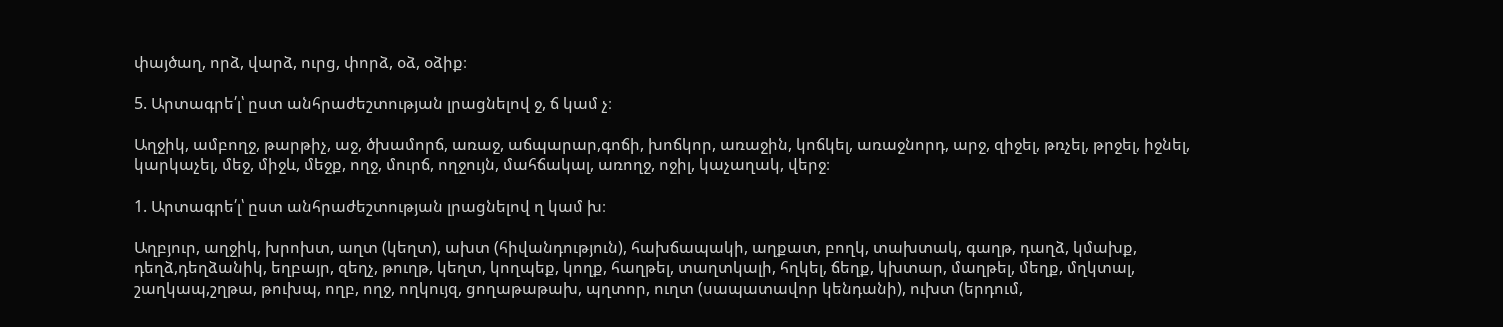փայծաղ, որձ, վարձ, ուրց, փորձ, օձ, օձիք։

5. Արտագրե՛լ՝ ըստ անհրաժեշտության լրացնելով ջ, ճ կամ չ։

Աղջիկ, ամբողջ, թարթիչ, աջ, ծխամորճ, առաջ, աճպարար,գոճի, խոճկոր, առաջին, կոճկել, առաջնորդ, արջ, զիջել, թռչել, թրջել, իջնել, կարկաչել, մեջ, միջև, մեջք, ողջ, մուրճ, ողջույն, մահճակալ, առողջ, ոջիլ, կաչաղակ, վերջ։

1. Արտագրե՛լ՝ ըստ անհրաժեշտության լրացնելով ղ կամ խ։

Աղբյուր, աղջիկ, խրոխտ, աղտ (կեղտ), ախտ (հիվանդություն), հախճապակի, աղքատ, բողկ, տախտակ, գաղթ, դաղձ, կմախք, դեղձ,դեղձանիկ, եղբայր, զեղչ, թուղթ, կեղտ, կողպեք, կողք, հաղթել, տաղտկալի, հղկել, ճեղք, կխտար, մաղթել, մեղք, մղկտալ, շաղկապ,շղթա, թուխպ, ողբ, ողջ, ողկույզ, ցողաթաթախ, պղտոր, ուղտ (սապատավոր կենդանի), ուխտ (երդում,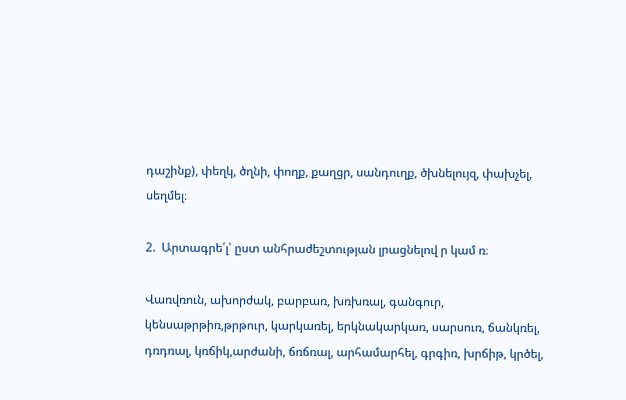դաշինք), փեղկ, ծղնի, փողք, քաղցր, սանդուղք, ծխնելույզ, փախչել, սեղմել։

2.  Արտագրե՛լ՝ ըստ անհրաժեշտության լրացնելով ր կամ ռ։

Վառվռուն, ախորժակ, բարբառ, խռխռալ, գանգուր, կենսաթրթիռ,թրթուր, կարկառել, երկնակարկառ, սարսուռ, ճանկռել, դռդռալ, կռճիկ,արժանի, ճռճռալ, արհամարհել, գրգիռ, խրճիթ, կրծել,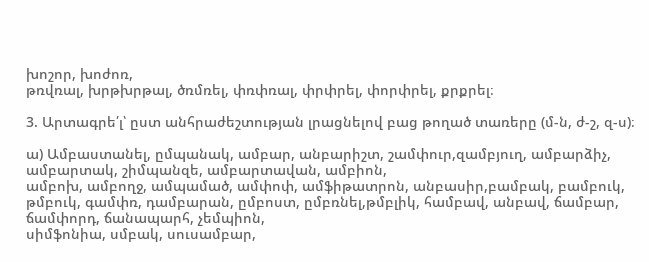խոշոր, խոժոռ,
թռվռալ, խրթխրթալ, ծռմռել, փռփռալ, փրփրել, փորփրել, քրքրել։

3. Արտագրե՛լ՝ ըստ անհրաժեշտության լրացնելով բաց թողած տառերը (մ-ն, ժ-շ, զ-ս)։

ա) Ամբաստանել, ըմպանակ, ամբար, անբարիշտ, շամփուր,զամբյուղ, ամբարձիչ, ամբարտակ, շիմպանզե, ամբարտավան, ամբիոն,
ամբոխ, ամբողջ, ամպամած, ամփոփ, ամֆիթատրոն, անբասիր,բամբակ, բամբուկ, թմբուկ, գամփռ, դամբարան, ըմբոստ, ըմբռնել,թմբլիկ, համբավ, անբավ, ճամբար, ճամփորդ, ճանապարհ, չեմպիոն,
սիմֆոնիա, սմբակ, սուսամբար,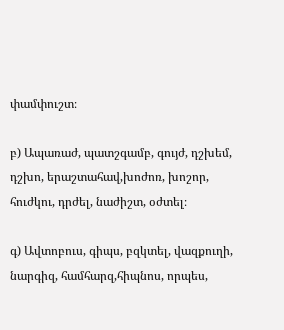փամփուշտ։

բ) Ապառաժ, պատշգամբ, գույժ, դշխեմ, դշխո, երաշտահավ,խոժոռ, խոշոր, հուժկու, դրժել, նաժիշտ, օժտել։

գ) Ավտոբուս, գիպս, բզկտել, վազքուղի, նարգիզ, համհարզ,հիպնոս, որպես,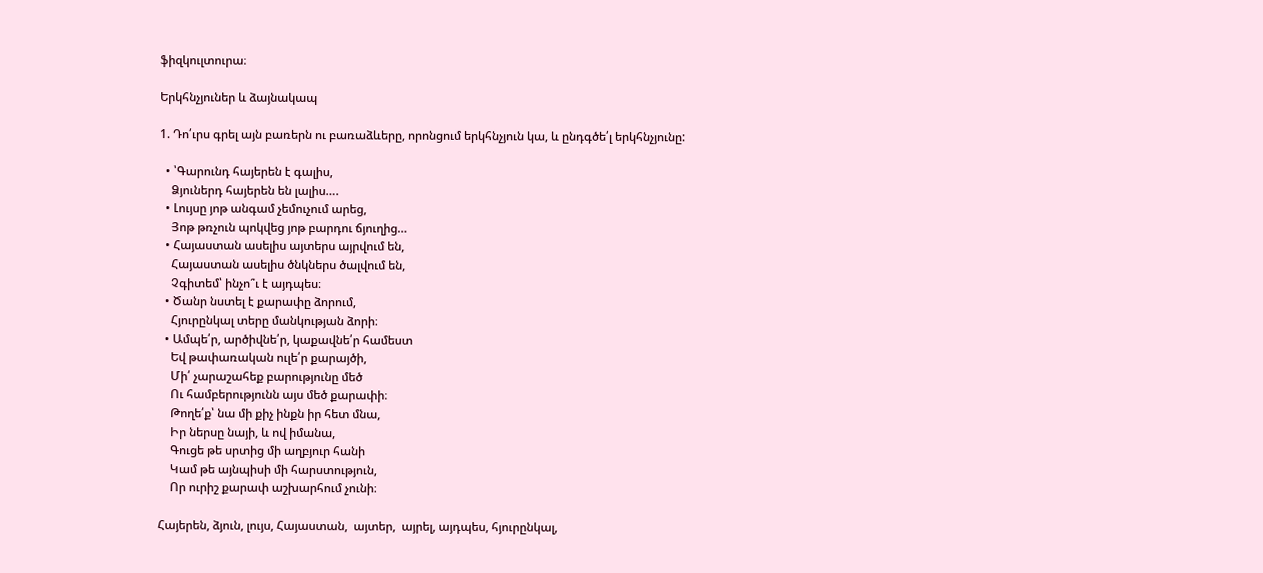ֆիզկուլտուրա։

Երկհնչյուներ և ձայնակապ

1. Դո՛ւրս գրել այն բառերն ու բառաձևերը, որոնցում երկհնչյուն կա, և ընդգծե՛լ երկհնչյունը:

  • ՝Գարունդ հայերեն է գալիս,
    Ձյուներդ հայերեն են լալիս….
  • Լույսը յոթ անգամ չեմուչում արեց,
    Յոթ թռչուն պոկվեց յոթ բարդու ճյուղից…
  • Հայաստան ասելիս այտերս այրվում են,
    Հայաստան ասելիս ծնկներս ծալվում են,
    Չգիտեմ՝ ինչո՞ւ է այդպես։
  • Ծանր նստել է քարափը ձորում,
    Հյուրընկալ տերը մանկության ձորի։
  • Ամպե՛ր, արծիվնե՛ր, կաքավնե՛ր համեստ
    Եվ թափառական ուլե՛ր քարայծի,
    Մի՛ չարաշահեք բարությունը մեծ
    Ու համբերությունն այս մեծ քարափի։
    Թողե՛ք՝ նա մի քիչ ինքն իր հետ մնա,
    Իր ներսը նայի, և ով իմանա,
    Գուցե թե սրտից մի աղբյուր հանի
    Կամ թե այնպիսի մի հարստություն,
    Որ ուրիշ քարափ աշխարհում չունի։

Հայերեն, ձյուն, լույս, Հայաստան,  այտեր,  այրել, այդպես, հյուրընկալ,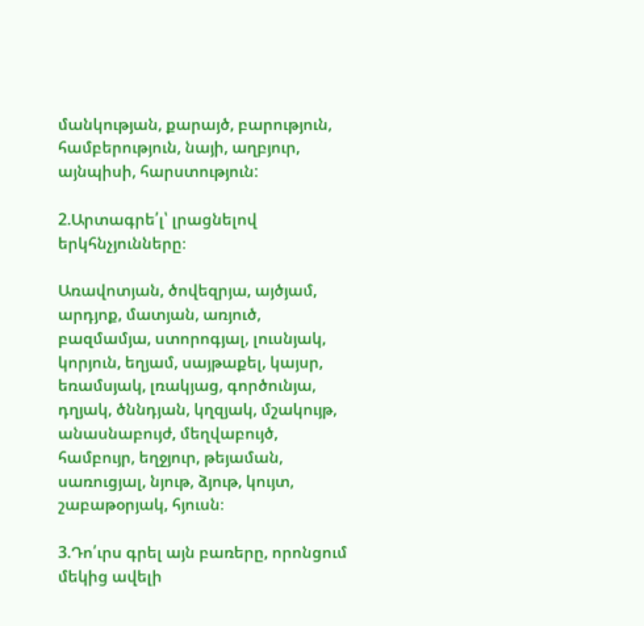մանկության, քարայծ, բարություն, համբերություն, նայի, աղբյուր, այնպիսի, հարստություն:

2.Արտագրե՛լ՝ լրացնելով երկհնչյունները։

Առավոտյան, ծովեզրյա, այծյամ, արդյոք, մատյան, առյուծ, բազմամյա, ստորոգյալ, լուսնյակ, կորյուն, եղյամ, սայթաքել, կայսր, եռամսյակ, լռակյաց, գործունյա, դղյակ, ծննդյան, կղզյակ, մշակույթ, անասնաբույժ, մեղվաբույծ, համբույր, եղջյուր, թեյաման, սառուցյալ, նյութ, ձյութ, կույտ, շաբաթօրյակ, հյուսն։

3.Դո՛ւրս գրել այն բառերը, որոնցում մեկից ավելի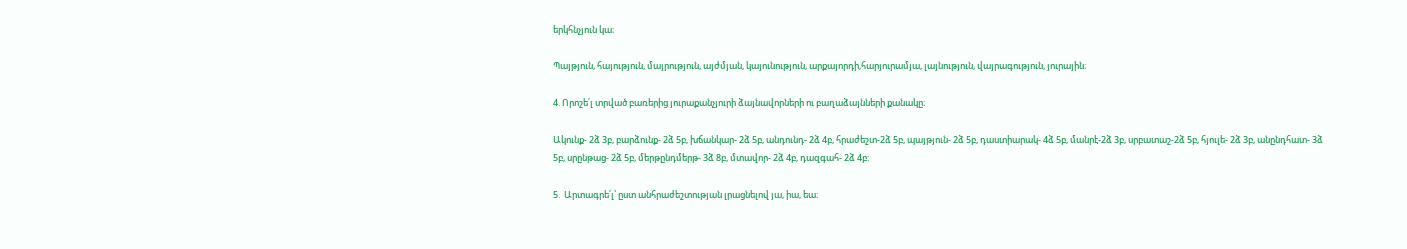երկհնչյուն կա։

Պայթյուն, հայություն, մայրություն, այժմյան, կայունություն, արքայորդի,հարյուրամյա, լայնություն, վայրագություն, յուրային։

4. Որոշե՛լ տրված բառերից յուրաքանչյուրի ձայնավորների ու բաղաձայնների քանակը։

Ակունք- 2ձ 3բ, բարձունք- 2ձ 5բ, խճանկար- 2ձ 5բ, անդունդ- 2ձ 4բ, հրաժեշտ-2ձ 5բ, պայթյուն- 2ձ 5բ, դաստիարակ- 4ձ 5բ, մանրէ-2ձ 3բ, սրբատաշ-2ձ 5բ, հյուլե- 2ձ 3բ, անընդհատ- 3ձ 5բ, սրընթաց- 2ձ 5բ, մերթընդմերթ- 3ձ 8բ, մտավոր- 2ձ 4բ, դազգահ- 2ձ 4բ:

5.  Արտագրե՛լ՝ ըստ անհրաժեշտության լրացնելով յա, իա, եա։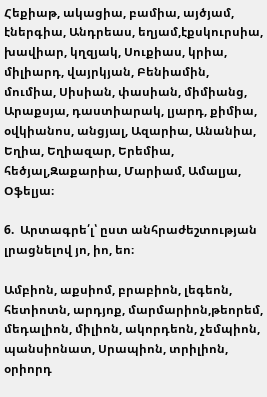Հեքիաթ, ակացիա, բամիա, այծյամ, էներգիա, Անդրեաս, եղյամ,էքսկուրսիա, խավիար, կղզյակ, Սուքիաս, կրիա, միլիարդ, վայրկյան, Բենիամին,
մումիա, Սիսիան, փասիան, միմիանց, Արաքսյա, դաստիարակ, լյարդ, քիմիա, օվկիանոս, անցյալ, Ազարիա, Անանիա, Եղիա, Եղիազար, Երեմիա, հեծյալ,Զաքարիա, Մարիամ, Ամալյա, Օֆելյա։

6.  Արտագրե՛լ՝ ըստ անհրաժեշտության լրացնելով յո, իո, եո։

Ամբիոն, աքսիոմ, բրաբիոն, լեգեոն, հետիոտն, արդյոք, մարմարիոն,թեորեմ, մեդալիոն, միլիոն, ակորդեոն, չեմպիոն, պանսիոնատ, Սրապիոն, տրիլիոն, օրիորդ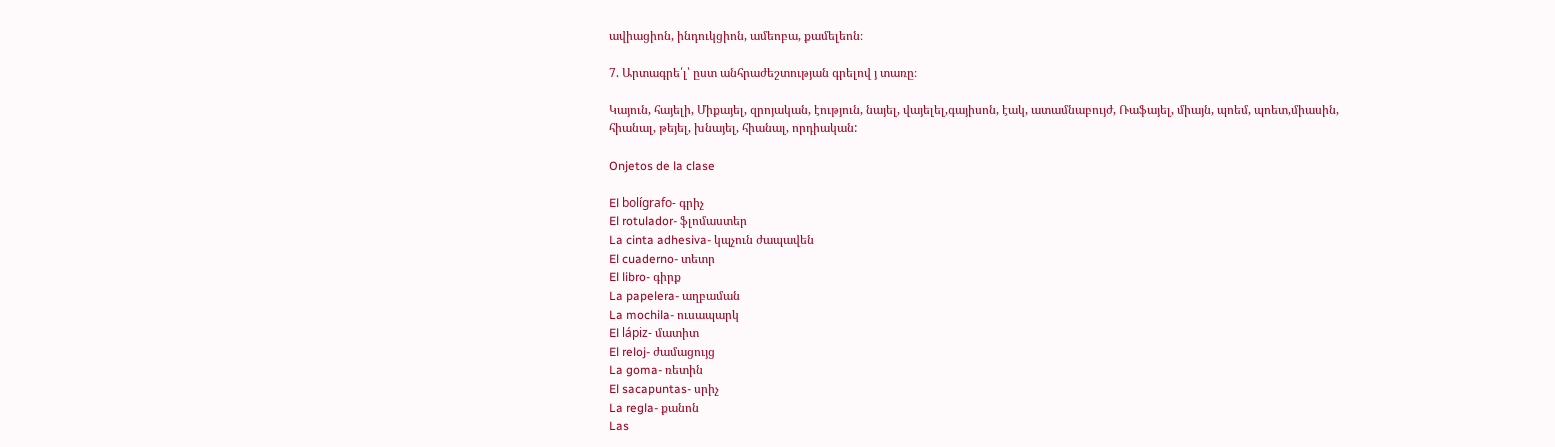ավիացիոն, ինդուկցիոն, ամեոբա, քամելեոն։

7. Արտագրե՛լ՝ ըստ անհրաժեշտության գրելով յ տառը։

Կայուն, հայելի, Միքայել, զրոյական, էություն, նայել, վայելել,գայիսոն, էակ, ատամնաբույժ, Ռաֆայել, միայն, պոեմ, պոետ,միասին, հիանալ, թեյել, խնայել, հիանալ, որդիական:

Onjetos de la clase

El bolígrafo- գրիչ
El rotulador- ֆլոմաստեր
La cinta adhesiva- կպչուն ժապավեն
El cuaderno- տետր
El libro- գիրք
La papelera- աղբաման
La mochila- ուսապարկ
El lápiz- մատիտ
El reloj- ժամացույց
La goma- ռետին
El sacapuntas- սրիչ
La regla- քանոն
Las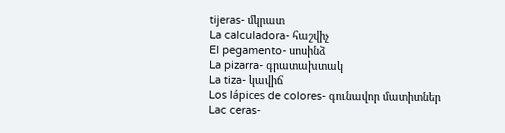tijeras- մկրատ
La calculadora- հաշվիչ
El pegamento- սոսինձ
La pizarra- գրատախտակ
La tiza- կավիճ
Los lápices de colores- գունավոր մատիտներ
Lac ceras-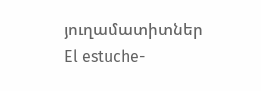յուղամատիտներ
El estuche-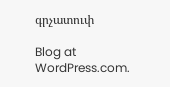գրչատուփ

Blog at WordPress.com.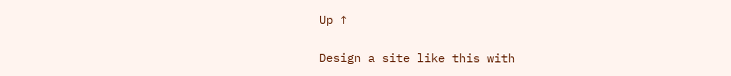Up ↑

Design a site like this with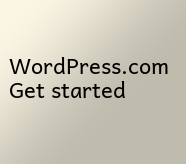WordPress.com
Get started